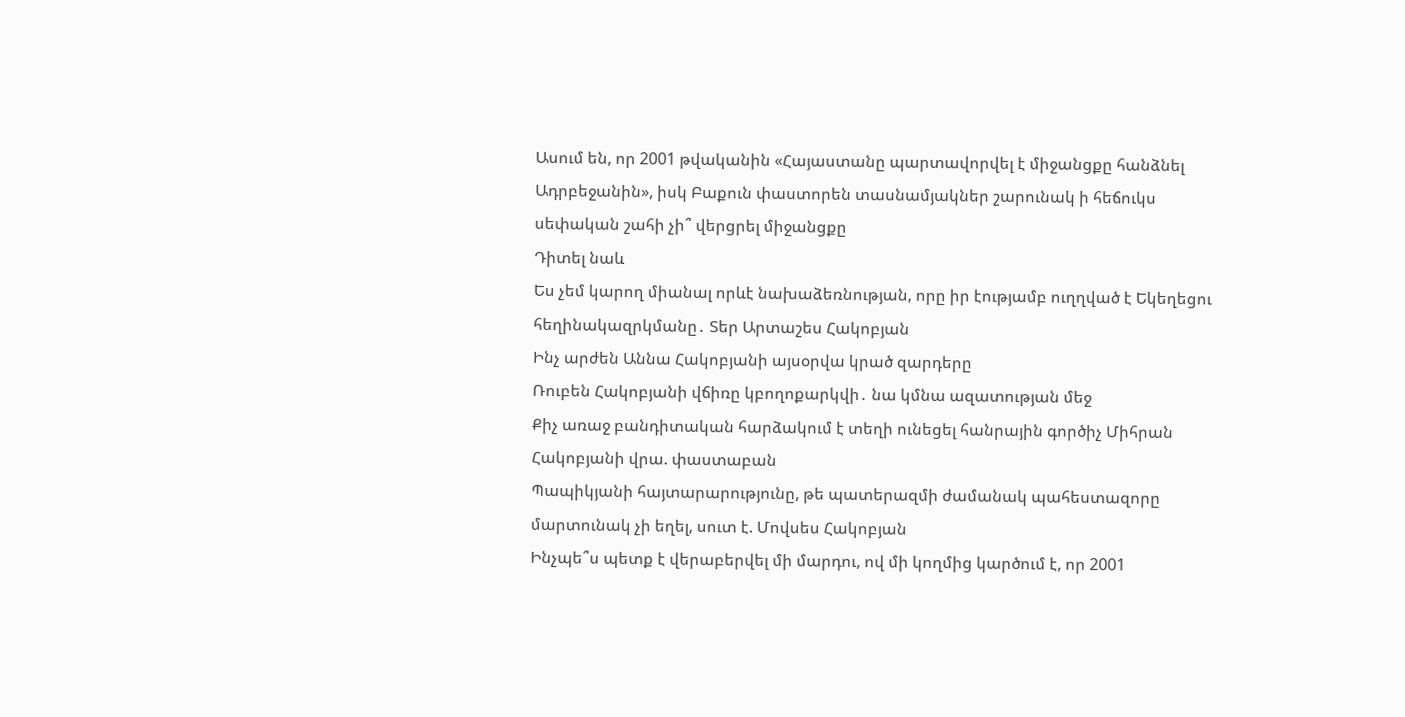Ասում են, որ 2001 թվականին «Հայաստանը պարտավորվել է միջանցքը հանձնել Ադրբեջանին», իսկ Բաքուն փաստորեն տասնամյակներ շարունակ ի հեճուկս սեփական շահի չի՞ վերցրել միջանցքը
Դիտել նաև
Ես չեմ կարող միանալ որևէ նախաձեռնության, որը իր էությամբ ուղղված է Եկեղեցու հեղինակազրկմանը․ Տեր Արտաշես Հակոբյան
Ինչ արժեն Աննա Հակոբյանի այսօրվա կրած զարդերը
Ռուբեն Հակոբյանի վճիռը կբողոքարկվի․ նա կմնա ազատության մեջ
Քիչ առաջ բանդիտական հարձակում է տեղի ունեցել հանրային գործիչ Միհրան Հակոբյանի վրա. փաստաբան
Պապիկյանի հայտարարությունը, թե պատերազմի ժամանակ պահեստազորը մարտունակ չի եղել, սուտ է. Մովսես Հակոբյան
Ինչպե՞ս պետք է վերաբերվել մի մարդու, ով մի կողմից կարծում է, որ 2001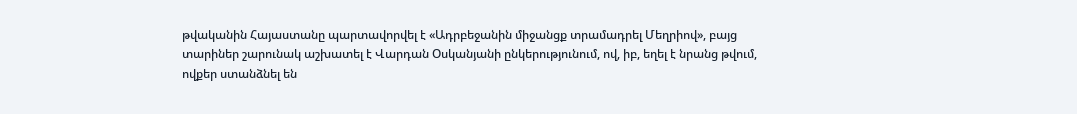թվականին Հայաստանը պարտավորվել է «Ադրբեջանին միջանցք տրամադրել Մեղրիով», բայց տարիներ շարունակ աշխատել է Վարդան Օսկանյանի ընկերությունում, ով, իբ, եղել է նրանց թվում, ովքեր ստանձնել են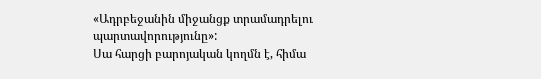«Ադրբեջանին միջանցք տրամադրելու պարտավորությունը»:
Սա հարցի բարոյական կողմն է, հիմա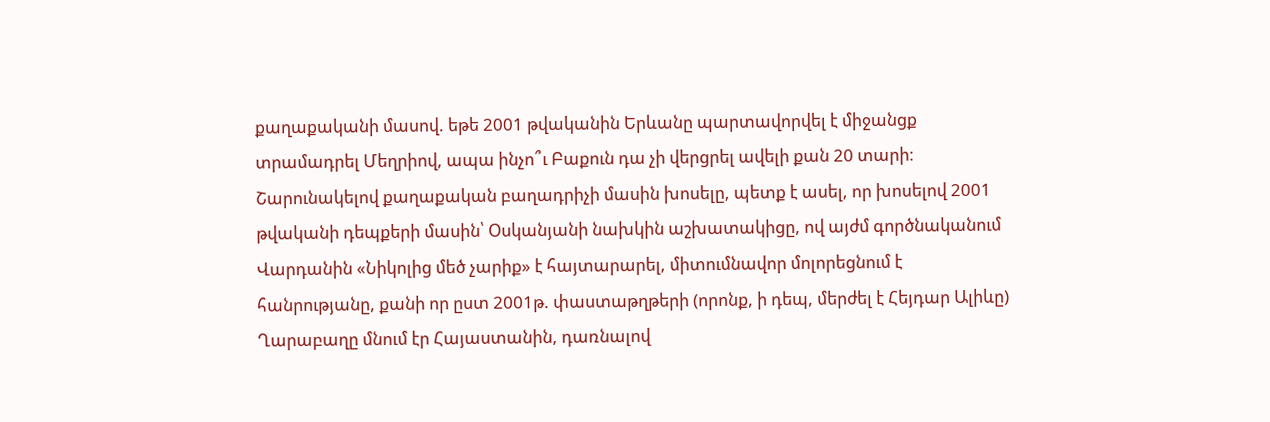քաղաքականի մասով. եթե 2001 թվականին Երևանը պարտավորվել է միջանցք տրամադրել Մեղրիով, ապա ինչո՞ւ Բաքուն դա չի վերցրել ավելի քան 20 տարի։
Շարունակելով քաղաքական բաղադրիչի մասին խոսելը, պետք է ասել, որ խոսելով 2001 թվականի դեպքերի մասին՝ Օսկանյանի նախկին աշխատակիցը, ով այժմ գործնականում Վարդանին «Նիկոլից մեծ չարիք» է հայտարարել, միտումնավոր մոլորեցնում է հանրությանը, քանի որ ըստ 2001թ. փաստաթղթերի (որոնք, ի դեպ, մերժել է Հեյդար Ալիևը) Ղարաբաղը մնում էր Հայաստանին, դառնալով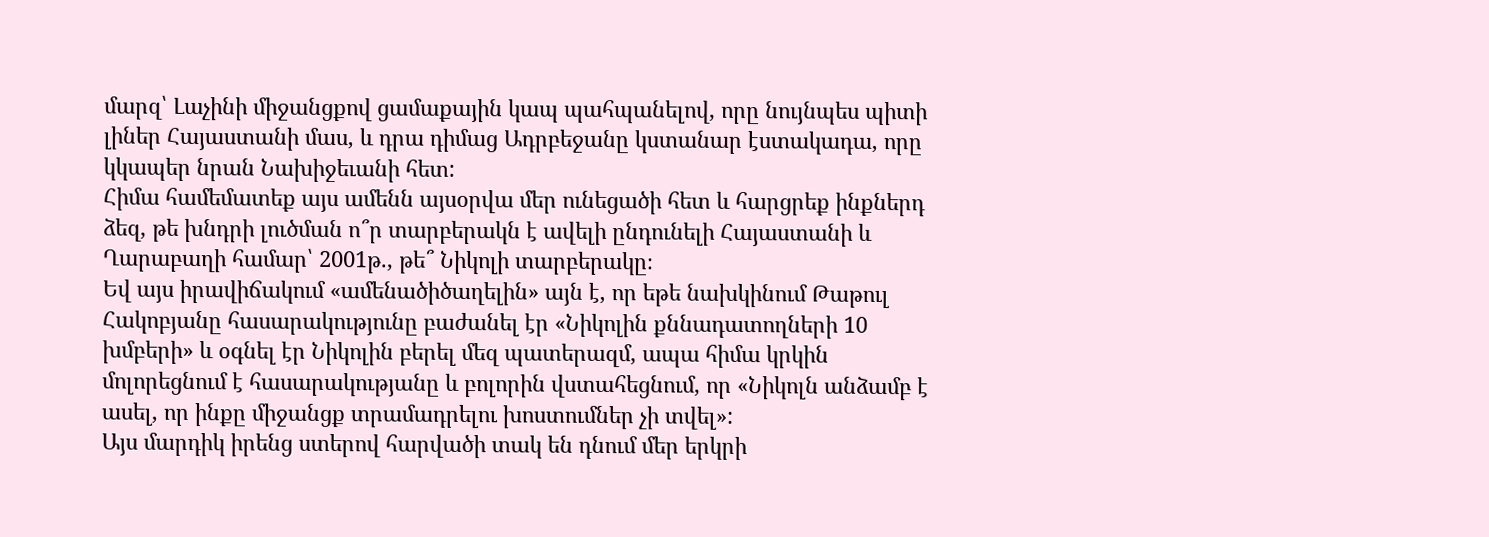մարզ՝ Լաչինի միջանցքով ցամաքային կապ պահպանելով, որը նույնպես պիտի լիներ Հայաստանի մաս, և դրա դիմաց Ադրբեջանը կստանար էստակադա, որը կկապեր նրան Նախիջեւանի հետ:
Հիմա համեմատեք այս ամենն այսօրվա մեր ունեցածի հետ և հարցրեք ինքներդ ձեզ, թե խնդրի լուծման ո՞ր տարբերակն է ավելի ընդունելի Հայաստանի և Ղարաբաղի համար՝ 2001թ., թե՞ Նիկոլի տարբերակը։
Եվ այս իրավիճակում «ամենածիծաղելին» այն է, որ եթե նախկինում Թաթուլ Հակոբյանը հասարակությունը բաժանել էր «Նիկոլին քննադատողների 10 խմբերի» և օգնել էր Նիկոլին բերել մեզ պատերազմ, ապա հիմա կրկին մոլորեցնում է հասարակությանը և բոլորին վստահեցնում, որ «Նիկոլն անձամբ է ասել, որ ինքը միջանցք տրամադրելու խոստումներ չի տվել»:
Այս մարդիկ իրենց ստերով հարվածի տակ են դնում մեր երկրի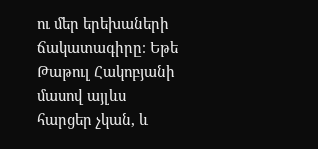ու մեր երեխաների ճակատագիրը։ Եթե Թաթուլ Հակոբյանի մասով այլևս հարցեր չկան, և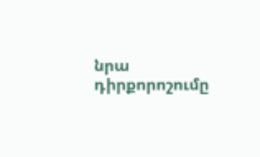նրա դիրքորոշումը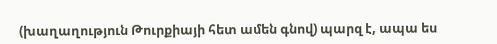(խաղաղություն Թուրքիայի հետ ամեն գնով) պարզ է, ապա ես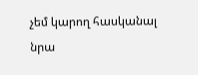չեմ կարող հասկանալ նրա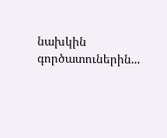նախկին գործատուներին...